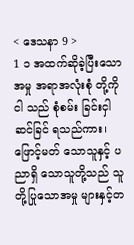< ဒေသနာ 9 >
1 ၁ အထက်ဆိုခဲ့ပြီးသော အမှု အရာအလုံးစုံ တို့ကို ငါ သည် စုံစမ်း ခြင်းငှါ ဆင်ခြင် ရသည်ကား၊ ဖြောင့်မတ် သောသူနှင့် ပညာရှိ သောသူတို့သည် သူ တို့ပြုသောအမှု များနှင့်တ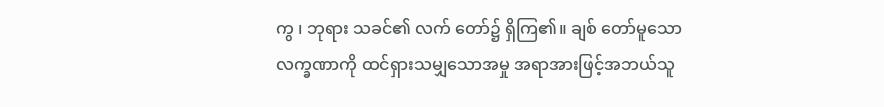ကွ ၊ ဘုရား သခင်၏ လက် တော်၌ ရှိကြ၏။ ချစ် တော်မူသောလက္ခဏာကို ထင်ရှားသမျှသောအမှု အရာအားဖြင့်အဘယ်သူ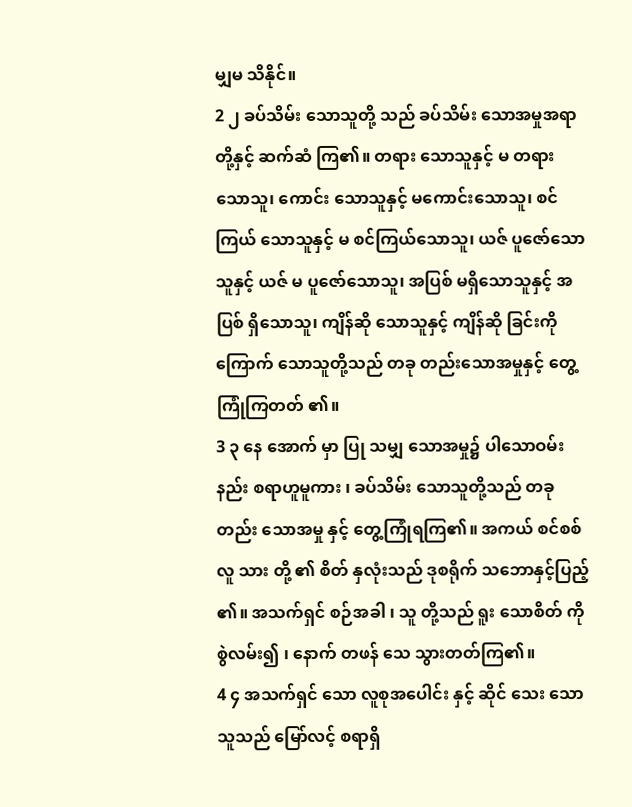မျှမ သိနိုင်။
2 ၂ ခပ်သိမ်း သောသူတို့ သည် ခပ်သိမ်း သောအမှုအရာတို့နှင့် ဆက်ဆံ ကြ၏။ တရား သောသူနှင့် မ တရား သောသူ၊ ကောင်း သောသူနှင့် မကောင်းသောသူ၊ စင်ကြယ် သောသူနှင့် မ စင်ကြယ်သောသူ၊ ယဇ် ပူဇော်သောသူနှင့် ယဇ် မ ပူဇော်သောသူ၊ အပြစ် မရှိသောသူနှင့် အပြစ် ရှိသောသူ၊ ကျိန်ဆို သောသူနှင့် ကျိန်ဆို ခြင်းကို ကြောက် သောသူတို့သည် တခု တည်းသောအမှုနှင့် တွေ့ကြုံကြတတ် ၏။
3 ၃ နေ အောက် မှာ ပြု သမျှ သောအမှု၌ ပါသောဝမ်းနည်း စရာဟူမူကား ၊ ခပ်သိမ်း သောသူတို့သည် တခု တည်း သောအမှု နှင့် တွေ့ကြုံရကြ၏။ အကယ် စင်စစ်လူ သား တို့ ၏ စိတ် နှလုံးသည် ဒုစရိုက် သဘောနှင့်ပြည့် ၏။ အသက်ရှင် စဉ်အခါ ၊ သူ တို့သည် ရူး သောစိတ် ကို စွဲလမ်း၍ ၊ နောက် တဖန် သေ သွားတတ်ကြ၏။
4 ၄ အသက်ရှင် သော လူစုအပေါင်း နှင့် ဆိုင် သေး သောသူသည် မြော်လင့် စရာရှိ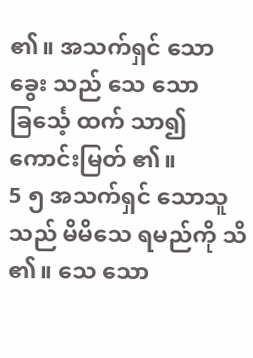၏။ အသက်ရှင် သောခွေး သည် သေ သောခြင်္သေ့ ထက် သာ၍ကောင်းမြတ် ၏။
5 ၅ အသက်ရှင် သောသူသည် မိမိသေ ရမည်ကို သိ ၏။ သေ သော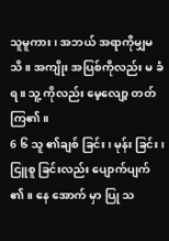သူမူကား၊ အဘယ် အရာကိုမျှမ သိ။ အကျိုး အပြစ်ကိုလည်း မ ခံရ။ သူ့ ကိုလည်း မေ့လျော့ တတ် ကြ၏။
6 ၆ သူ ၏ချစ် ခြင်း၊ မုန်း ခြင်း၊ ငြူစူ ခြင်းလည်း ပျောက်ပျက် ၏။ နေ အောက် မှာ ပြု သ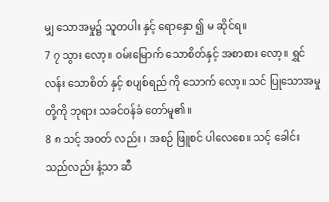မျှ သောအမှု၌ သူတပါး နှင့် ရောနှော ၍ မ ဆိုင်ရ။
7 ၇ သွား လော့။ ဝမ်းမြောက် သောစိတ်နှင့် အစာစား လော့။ ရွှင်လန်း သောစိတ် နှင့် စပျစ်ရည် ကို သောက် လော့။ သင် ပြုသောအမှု တို့ကို ဘုရား သခင်ဝန်ခံ တော်မူ၏။
8 ၈ သင့် အဝတ် လည်း ၊ အစဉ် ဖြူစင် ပါလေစေ။ သင့် ခေါင်း သည်လည်း နံ့သာ ဆီ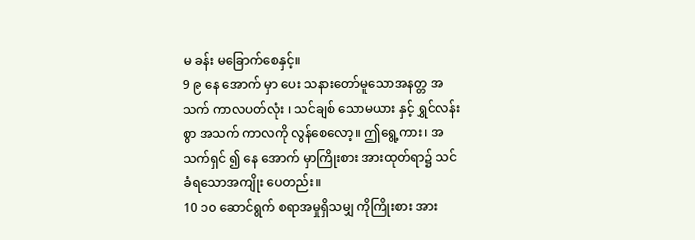မ ခန်း မခြောက်စေနှင့်။
9 ၉ နေ အောက် မှာ ပေး သနားတော်မူသောအနတ္တ အသက် ကာလပတ်လုံး ၊ သင်ချစ် သောမယား နှင့် ရွှင်လန်း စွာ အသက် ကာလကို လွန်စေလော့။ ဤရွေ့ကား၊ အသက်ရှင် ၍ နေ အောက် မှာကြိုးစား အားထုတ်ရာ၌ သင် ခံရသောအကျိုး ပေတည်း။
10 ၁၀ ဆောင်ရွက် စရာအမှုရှိသမျှ ကိုကြိုးစား အား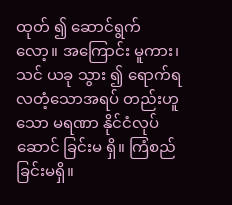ထုတ် ၍ ဆောင်ရွက် လော့။ အကြောင်း မူကား၊ သင် ယခု သွား ၍ ရောက်ရလတံ့သောအရပ် တည်းဟူသော မရဏာ နိုင်ငံလုပ်ဆောင် ခြင်းမ ရှိ။ ကြံစည် ခြင်းမရှိ။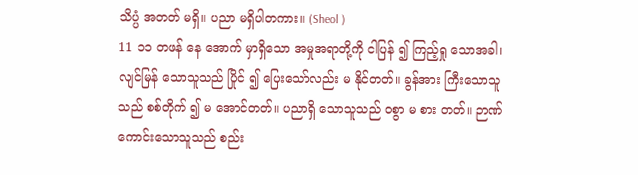သိပ္ပံ အတတ် မရှိ။ ပညာ မရှိပါတကား။ (Sheol )
11 ၁၁ တဖန် နေ အောက် မှာရှိသော အမှုအရာတို့ကို ငါပြန် ၍ ကြည့်ရှု သောအခါ၊ လျင်မြန် သောသူသည် ပြိုင် ၍ ပြေးသော်လည်း မ နိုင်တတ်။ ခွန်အား ကြီးသောသူသည် စစ်တိုက် ၍ မ အောင်တတ်။ ပညာရှိ သောသူသည် ဝစွာ မ စား တတ်။ ဉာဏ် ကောင်းသောသူသည် စည်း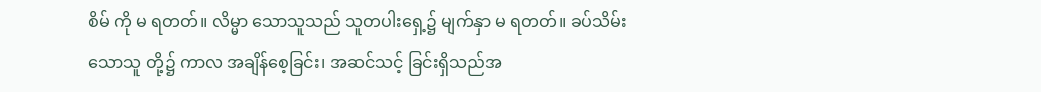စိမ် ကို မ ရတတ်။ လိမ္မာ သောသူသည် သူတပါးရှေ့၌ မျက်နှာ မ ရတတ်။ ခပ်သိမ်း သောသူ တို့၌ ကာလ အချိန်စေ့ခြင်း၊ အဆင်သင့် ခြင်းရှိသည်အ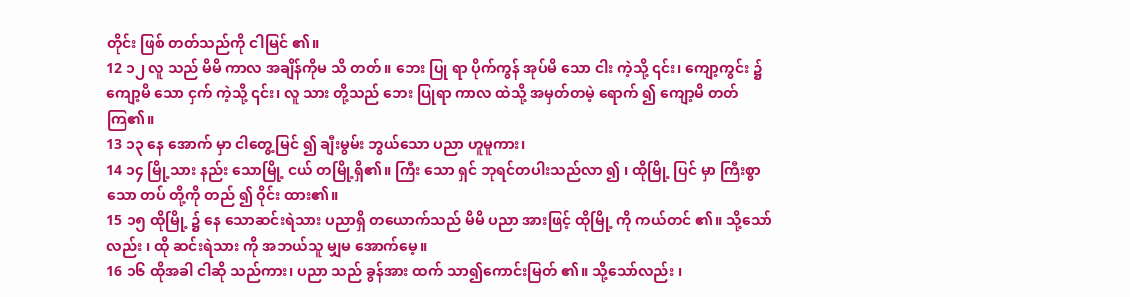တိုင်း ဖြစ် တတ်သည်ကို ငါမြင် ၏။
12 ၁၂ လူ သည် မိမိ ကာလ အချိန်ကိုမ သိ တတ်။ ဘေး ပြု ရာ ပိုက်ကွန် အုပ်မိ သော ငါး ကဲ့သို့ ၎င်း၊ ကျော့ကွင်း ၌ ကျော့မိ သော ငှက် ကဲ့သို့ ၎င်း၊ လူ သား တို့သည် ဘေး ပြုရာ ကာလ ထဲသို့ အမှတ်တမဲ့ ရောက် ၍ ကျော့မိ တတ်ကြ၏။
13 ၁၃ နေ အောက် မှာ ငါတွေ့မြင် ၍ ချီးမွမ်း ဘွယ်သော ပညာ ဟူမူကား၊
14 ၁၄ မြို့သား နည်း သောမြို့ ငယ် တမြို့ရှိ၏။ ကြီး သော ရှင် ဘုရင်တပါးသည်လာ ၍ ၊ ထိုမြို့ ပြင် မှာ ကြီးစွာ သော တပ် တို့ကို တည် ၍ ဝိုင်း ထား၏။
15 ၁၅ ထိုမြို့ ၌ နေ သောဆင်းရဲသား ပညာရှိ တယောက်သည် မိမိ ပညာ အားဖြင့် ထိုမြို့ ကို ကယ်တင် ၏။ သို့သော်လည်း ၊ ထို ဆင်းရဲသား ကို အဘယ်သူ မျှမ အောက်မေ့။
16 ၁၆ ထိုအခါ ငါဆို သည်ကား၊ ပညာ သည် ခွန်အား ထက် သာ၍ကောင်းမြတ် ၏။ သို့သော်လည်း ၊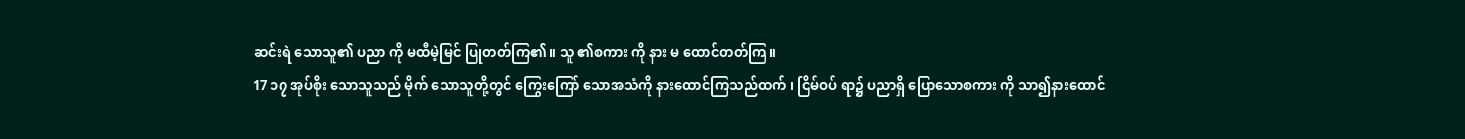ဆင်းရဲ သောသူ၏ ပညာ ကို မထီမဲ့မြင် ပြုတတ်ကြ၏။ သူ ၏စကား ကို နား မ ထောင်တတ်ကြ။
17 ၁၇ အုပ်စိုး သောသူသည် မိုက် သောသူတို့တွင် ကြွေးကြော် သောအသံကို နားထောင်ကြသည်ထက် ၊ ငြိမ်ဝပ် ရာ၌ ပညာရှိ ပြောသောစကား ကို သာ၍နားထောင်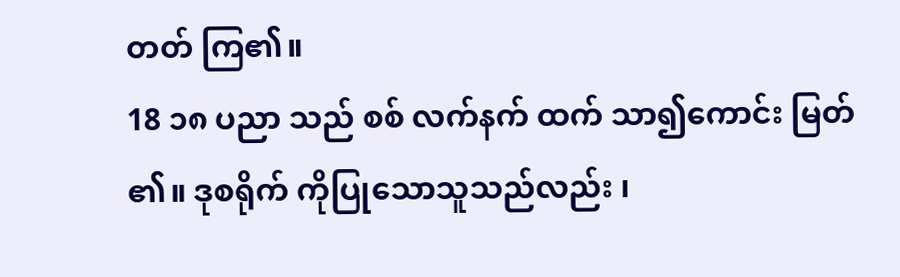တတ် ကြ၏။
18 ၁၈ ပညာ သည် စစ် လက်နက် ထက် သာ၍ကောင်း မြတ် ၏။ ဒုစရိုက် ကိုပြုသောသူသည်လည်း ၊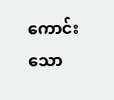ကောင်း သော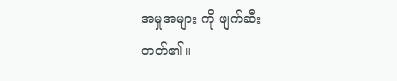အမှုအများ ကို ဖျက်ဆီး တတ်၏။